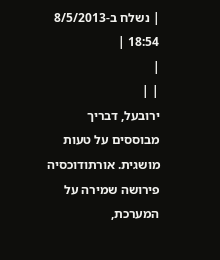| נשלח ב-8/5/2013 18:54 |
|
| |
ירובעל, דבריך מבוססים על טעות מושגית. אורתודוכסיה פירושה שמירה על המערכת,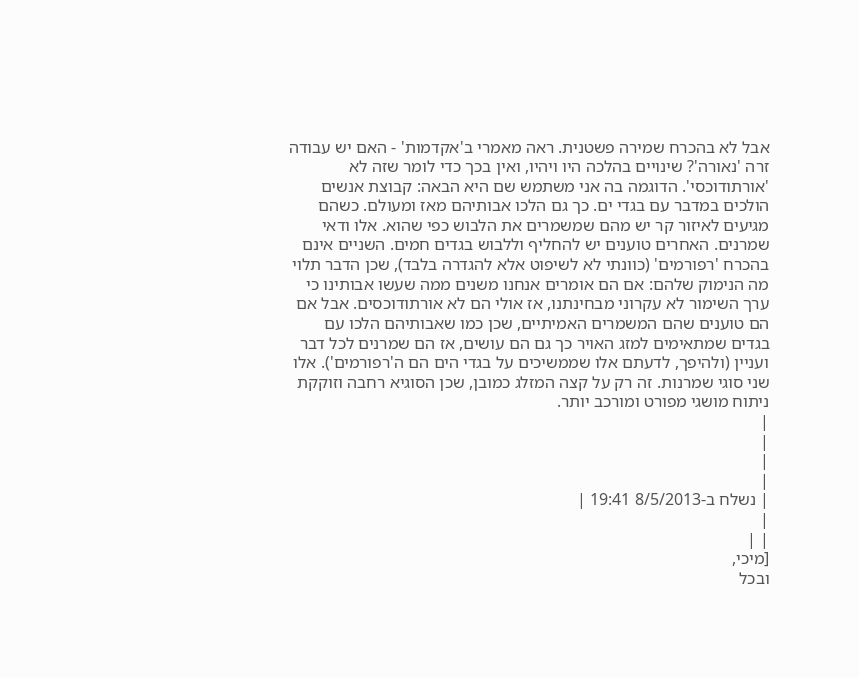אבל לא בהכרח שמירה פשטנית. ראה מאמרי ב'אקדמות' - האם יש עבודה זרה 'נאורה'? שינויים בהלכה היו ויהיו, ואין בכך כדי לומר שזה לא 'אורתודוכסי'. הדוגמה בה אני משתמש שם היא הבאה: קבוצת אנשים הולכים במדבר עם בגדי ים. כך גם הלכו אבותיהם מאז ומעולם. כשהם מגיעים לאיזור קר יש מהם שמשמרים את הלבוש כפי שהוא. אלו ודאי שמרנים. האחרים טוענים יש להחליף וללבוש בגדים חמים. השניים אינם בהכרח 'רפורמים' (כוונתי לא לשיפוט אלא להגדרה בלבד), שכן הדבר תלוי מה הנימוק שלהם: אם הם אומרים אנחנו משנים ממה שעשו אבותינו כי ערך השימור לא עקרוני מבחינתנו, אז אולי הם לא אורתודוכסים. אבל אם הם טוענים שהם המשמרים האמיתיים, שכן כמו שאבותיהם הלכו עם בגדים שמתאימים למזג האויר כך גם הם עושים, אז הם שמרנים לכל דבר ועניין (ולהיפך, לדעתם אלו שממשיכים על בגדי הים הם ה'רפורמים'). אלו שני סוגי שמרנות. זה רק על קצה המזלג כמובן, שכן הסוגיא רחבה וזוקקת ניתוח מושגי מפורט ומורכב יותר.
|
|
|
|
| נשלח ב-8/5/2013 19:41 |
|
| |
[מיכי,
ובכל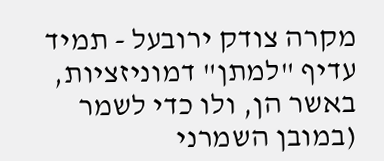מקרה צודק ירובעל - תמיד עדיף "למתן" דמוניזציות, באשר הן, ולו כדי לשמר (במובן השמרני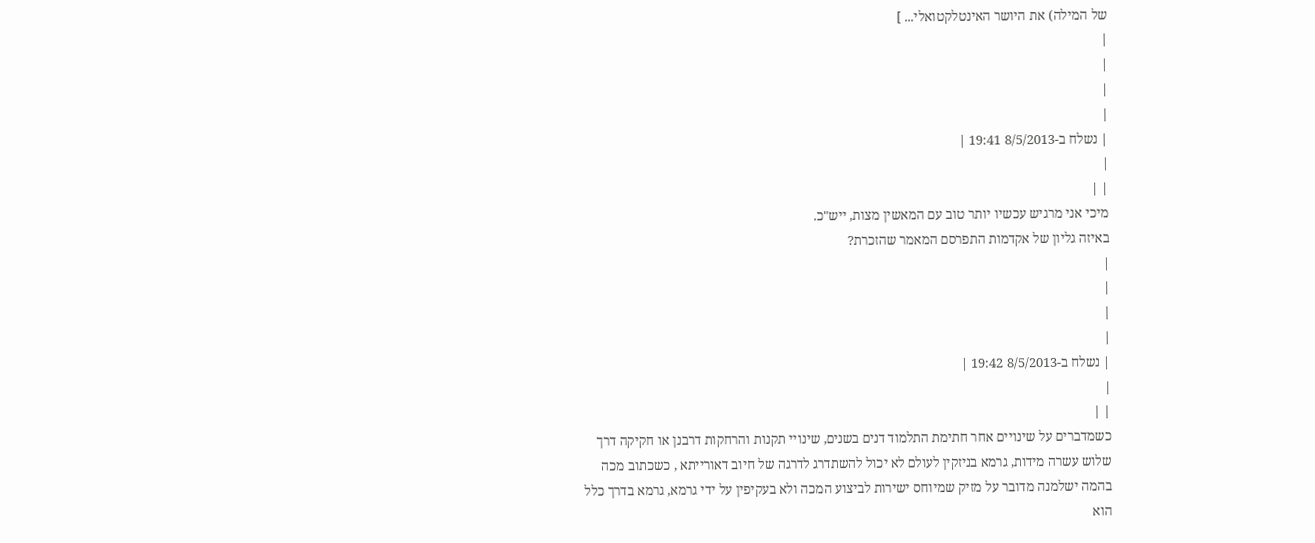של המילה) את היושר האינטלקטואלי... ]
|
|
|
|
| נשלח ב-8/5/2013 19:41 |
|
| |
מיכי אני מרגיש עכשיו יותר טוב עם המאשין מצות, ייש"כ.
באיזה גליון של אקדמות התפרסם המאמר שהזכרת?
|
|
|
|
| נשלח ב-8/5/2013 19:42 |
|
| |
כשמדברים על שינויים אחר חתימת התלמוד דנים בשנים, שינויי תקנות והרחקות דרבנן או חקיקה דרך שלוש עשרה מידות, גרמא בניזקין לעולם לא יכול להשתדרג לדרגה של חיוב דאורייתא , כשכתוב מכה בהמה ישלמנה מדובר על מזיק שמיוחס ישירות לביצוע המכה ולא בעקיפין על ידי גרמא, גרמא בדרך כלל הוא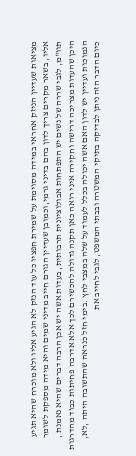מציאות שעדיין הניזק אחראי במידה מסוימת על שמירת חפציו כל עוד הנזק לא הגיע אליו ולא מוכרח שהיא תגיע אליו, בשאר מקרים צריך לדון בהם בדיני גרמי,וכמובן שעדיין הגורם חייב מדיני שמים והיא מידה מספקת לשומר תוו"מ, לגבי שררה של נשים יש התפתחות אבולוציונית תרבותית, בעדות אשה יש אכן הרבה דברים שהיא נאמנת , היכן שהעדות מצריכה דרישה וחקירה איני רואה כאן תקנה גדולה להכשירם לכך אלא אדרבה פחיתות כבוד מהדרגות הנמוכות ועדיין יש לדון האם אשה יכולה בכלל לעמוד על שלה במצבי לחץ .בימי חזל כנראה שהתשובה היתה ,לא, כיום הדבר הזה ניתן לבדיקה בתיקי המשטרה ובבתי המשפט, לגבי לחייב את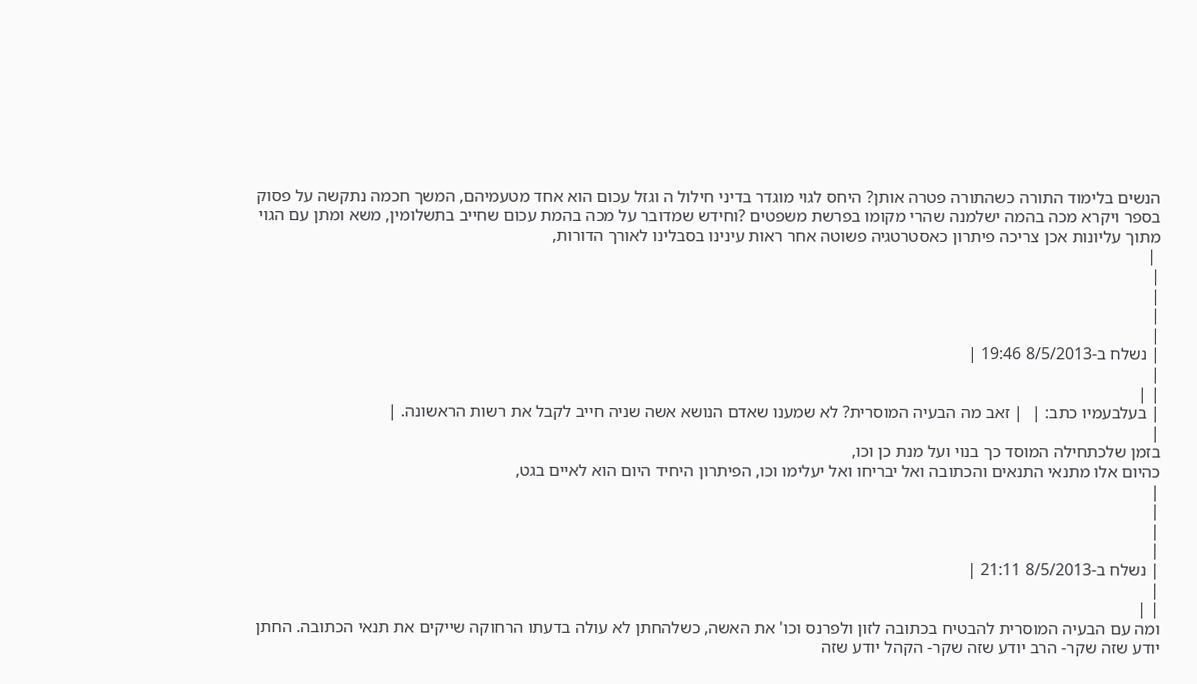הנשים בלימוד התורה כשהתורה פטרה אותן? היחס לגוי מוגדר בדיני חילול ה וגזל עכום הוא אחד מטעמיהם, המשך חכמה נתקשה על פסוק בספר ויקרא מכה בהמה ישלמנה שהרי מקומו בפרשת משפטים ?וחידש שמדובר על מכה בהמת עכום שחייב בתשלומין, משא ומתן עם הגוי מתוך עליונות אכן צריכה פיתרון כאסטרטגיה פשוטה אחר ראות עינינו בסבלינו לאורך הדורות,
 |
|
|
|
|
| נשלח ב-8/5/2013 19:46 |
|
| |
| בעלבעמיו כתב: |  | זאב מה הבעיה המוסרית? לא שמענו שאדם הנושא אשה שניה חייב לקבל את רשות הראשונה. |
|
בזמן שלכתחילה המוסד כך בנוי ועל מנת כן וכו,
כהיום אלו מתנאי התנאים והכתובה ואל יבריחו ואל יעלימו וכו, הפיתרון היחיד היום הוא לאיים בגט,
|
|
|
|
| נשלח ב-8/5/2013 21:11 |
|
| |
ומה עם הבעיה המוסרית להבטיח בכתובה לזון ולפרנס וכו' את האשה, כשלהחתן לא עולה בדעתו הרחוקה שייקים את תנאי הכתובה. החתן יודע שזה שקר- הרב יודע שזה שקר- הקהל יודע שזה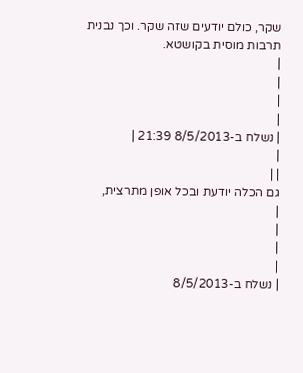שקר, כולם יודעים שזה שקר. וכך נבנית תרבות מוסית בקושטא.
|
|
|
|
| נשלח ב-8/5/2013 21:39 |
|
| |
גם הכלה יודעת ובכל אופן מתרצית,
|
|
|
|
| נשלח ב-8/5/2013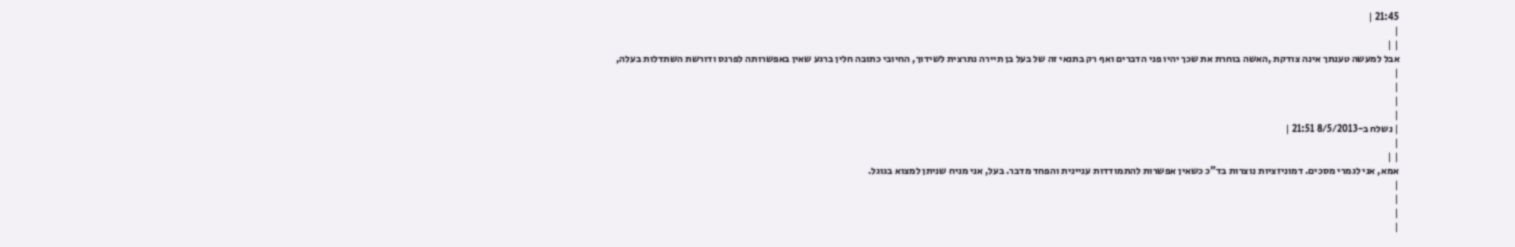21:45 |
|
| |
אבל למעשה טענתך אינה צודקת ,האשה בוחרת את שכך יהיו פני הדברים ואף רק בתנאי זה של בעל בן תיירה נתרצית לשידוך, החיובי כתובה חלין ברגע שאין באפשרותה לפרנס ודורשת השתדלות בעלה,
|
|
|
|
| נשלח ב-8/5/2013 21:51 |
|
| |
אמא, אני לגמרי מסכים. דמוניזציות נוצרות בד"כ כשאין אפשרות להתמודדות עניינית והפחד מדבר. בעל, אני מניח שניתן למצוא בגוגל.
|
|
|
|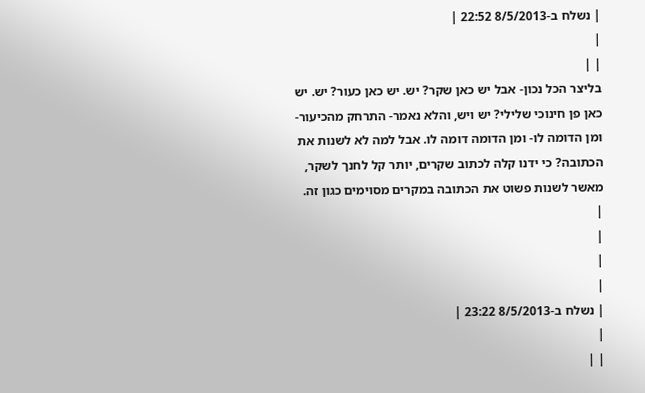| נשלח ב-8/5/2013 22:52 |
|
| |
בליצר הכל נכון- אבל יש כאן שקר? יש. יש כאן כעור? יש. יש כאן פן חינוכי שלילי? יש ויש, והלא נאמר- התרחק מהכיעור- ומן הדומה לו- ומן הדומה דומה לו. אבל למה לא לשנות את הכתובה? כי ידנו קלה לכתוב שקרים, יותר קל לחנך לשקר, מאשר לשנות פשוט את הכתובה במקרים מסוימים כגון זה.
|
|
|
|
| נשלח ב-8/5/2013 23:22 |
|
| |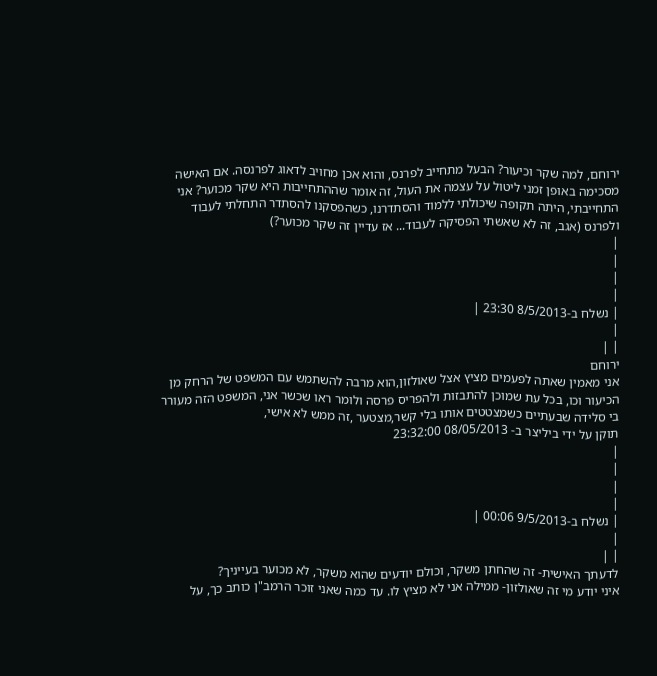ירוחם, למה שקר וכיעור? הבעל מתחייב לפרנס, והוא אכן מחויב לדאוג לפרנסה. אם האישה מסכימה באופן זמני ליטול על עצמה את העול, זה אומר שההתחייבות היא שקר מכוער? אני התחייבתי, היתה תקופה שיכולתי ללמוד והסתדרנו, כשהפסקנו להסתדר התחלתי לעבוד ולפרנס (אגב, זה לא שאשתי הפסיקה לעבוד... אז עדיין זה שקר מכוער?)
|
|
|
|
| נשלח ב-8/5/2013 23:30 |
|
| |
ירוחם
אני מאמין שאתה לפעמים מציץ אצל שאולזון,הוא מרבה להשתמש עם המשפט של הרחק מן הכיעור וכו, בכל עת שמוכן להתבזות ולהפריס פרסה ולומר ראו שכשר אני, המשפט הזה מעורר בי סלידה שבעתיים כשמצטטים אותו בלי קשר,מצטער ,זה ממש לא אישי,
תוקן על ידי ביליצר ב- 08/05/2013 23:32:00
|
|
|
|
| נשלח ב-9/5/2013 00:06 |
|
| |
לדעתך האישית- זה שהחתן משקר, וכולם יודעים שהוא משקר, לא מכוער בעייניך?
איני יודע מי זה שאולזון- ממילה אני לא מציץ לו. עד כמה שאני זוכר הרמב"ן כותב כך, על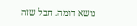נושא דומה. חבל שזה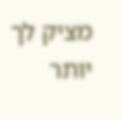מציק לך יותר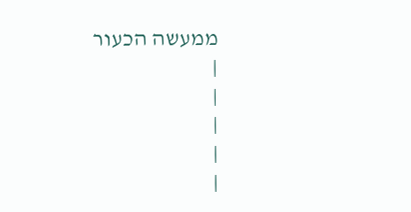ממעשה הכעור
|
|
|
|
|